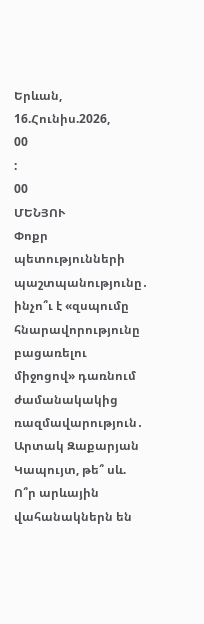Երևան, 16.Հունիս.2026,
00
:
00
ՄԵՆՅՈՒ
Փոքր պետությունների պաշտպանությունը․ ինչո՞ւ է «զսպումը հնարավորությունը բացառելու միջոցով» դառնում ժամանակակից ռազմավարություն․ Արտակ Զաքարյան Կապույտ, թե՞ սև. Ո՞ր արևային վահանակներն են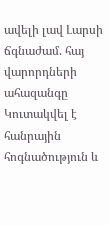ավելի լավ Լարսի ճգնաժամ. հայ վարորդների ահազանգը Կուտակվել է հանրային հոգնածություն և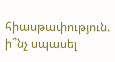հիասթափություն. ի՞նչ սպասել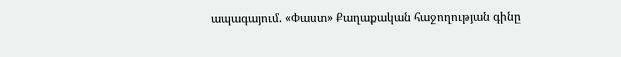ապագայում. «Փաստ» Քաղաքական հաջողության գինը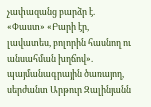չափազանց բարձր է. «Փաստ» «Բարի էր, լավատես, բոլորին հասնող ու անսահման խղճով». պայմանագրային ծառայող, սերժանտ Արթուր Զալինյանն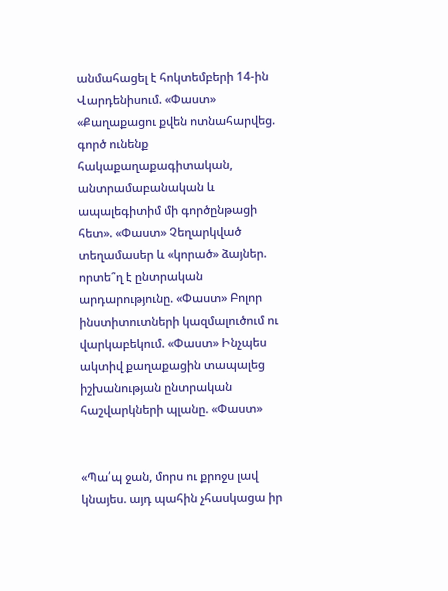անմահացել է հոկտեմբերի 14-ին Վարդենիսում. «Փաստ» «Քաղաքացու քվեն ոտնահարվեց. գործ ունենք հակաքաղաքագիտական, անտրամաբանական և ապալեգիտիմ մի գործընթացի հետ». «Փաստ» Չեղարկված տեղամասեր և «կորած» ձայներ. որտե՞ղ է ընտրական արդարությունը. «Փաստ» Բոլոր ինստիտուտների կազմալուծում ու վարկաբեկում. «Փաստ» Ինչպես ակտիվ քաղաքացին տապալեց իշխանության ընտրական հաշվարկների պլանը. «Փաստ»


«Պա՛պ ջան, մորս ու քրոջս լավ կնայես. այդ պահին չհասկացա իր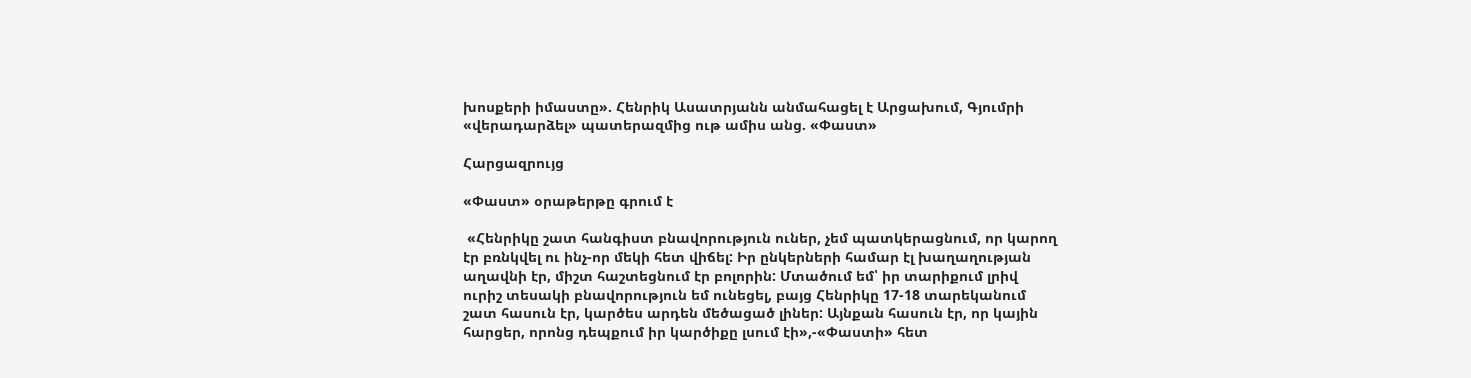խոսքերի իմաստը». Հենրիկ Ասատրյանն անմահացել է Արցախում, Գյումրի «վերադարձել» պատերազմից ութ ամիս անց. «Փաստ»

Հարցազրույց

«Փաստ» օրաթերթը գրում է

 «Հենրիկը շատ հանգիստ բնավորություն ուներ, չեմ պատկերացնում, որ կարող էր բռնկվել ու ինչ-որ մեկի հետ վիճել: Իր ընկերների համար էլ խաղաղության աղավնի էր, միշտ հաշտեցնում էր բոլորին: Մտածում եմ՝ իր տարիքում լրիվ ուրիշ տեսակի բնավորություն եմ ունեցել, բայց Հենրիկը 17-18 տարեկանում շատ հասուն էր, կարծես արդեն մեծացած լիներ: Այնքան հասուն էր, որ կային հարցեր, որոնց դեպքում իր կարծիքը լսում էի»,-«Փաստի» հետ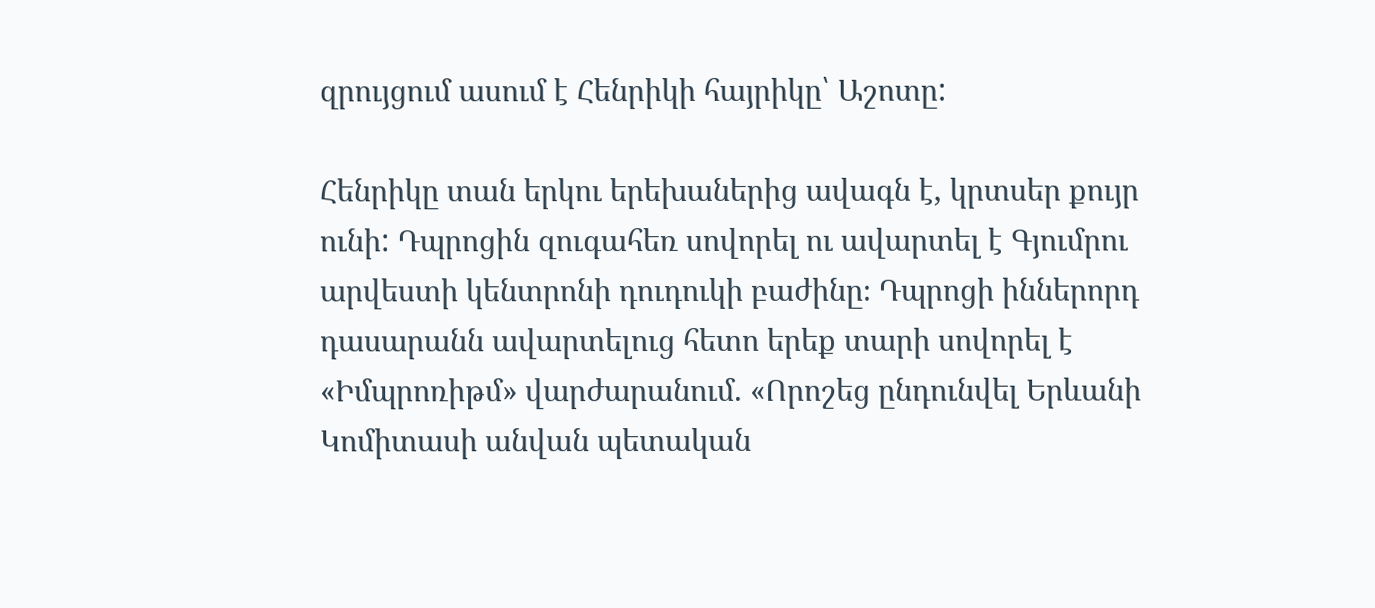զրույցում ասում է Հենրիկի հայրիկը՝ Աշոտը:

Հենրիկը տան երկու երեխաներից ավագն է, կրտսեր քույր ունի: Դպրոցին զուգահեռ սովորել ու ավարտել է Գյումրու արվեստի կենտրոնի դուդուկի բաժինը։ Դպրոցի իններորդ դասարանն ավարտելուց հետո երեք տարի սովորել է «Իմպրոռիթմ» վարժարանում. «Որոշեց ընդունվել Երևանի Կոմիտասի անվան պետական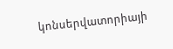կոնսերվատորիայի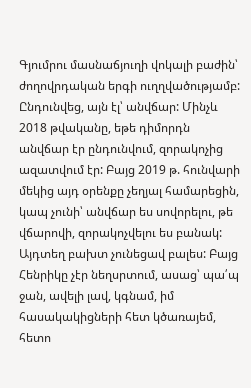Գյումրու մասնաճյուղի վոկալի բաժին՝ ժողովրդական երգի ուղղվածությամբ: Ընդունվեց, այն էլ՝ անվճար: Մինչև 2018 թվականը, եթե դիմորդն անվճար էր ընդունվում, զորակոչից ազատվում էր: Բայց 2019 թ. հունվարի մեկից այդ օրենքը չեղյալ համարեցին, կապ չունի՝ անվճար ես սովորելու, թե վճարովի, զորակոչվելու ես բանակ: Այդտեղ բախտ չունեցավ բալես: Բայց Հենրիկը չէր նեղսրտում, ասաց՝ պա՛պ ջան, ավելի լավ, կգնամ, իմ հասակակիցների հետ կծառայեմ, հետո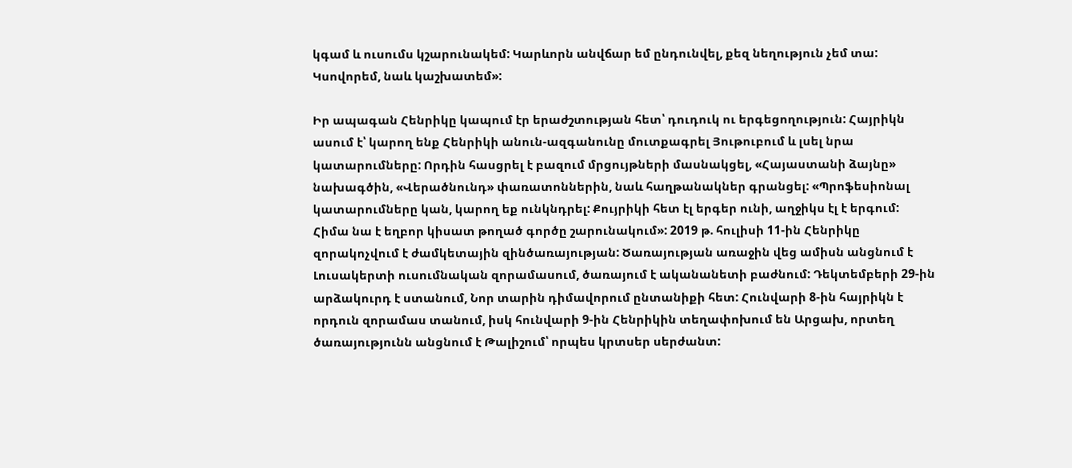կգամ և ուսումս կշարունակեմ: Կարևորն անվճար եմ ընդունվել, քեզ նեղություն չեմ տա: Կսովորեմ, նաև կաշխատեմ»:

Իր ապագան Հենրիկը կապում էր երաժշտության հետ՝ դուդուկ ու երգեցողություն: Հայրիկն ասում է՝ կարող ենք Հենրիկի անուն-ազգանունը մուտքագրել Յութուբում և լսել նրա կատարումները: Որդին հասցրել է բազում մրցույթների մասնակցել, «Հայաստանի ձայնը» նախագծին, «Վերածնունդ» փառատոններին, նաև հաղթանակներ գրանցել: «Պրոֆեսիոնալ կատարումները կան, կարող եք ունկնդրել: Քույրիկի հետ էլ երգեր ունի, աղջիկս էլ է երգում: Հիմա նա է եղբոր կիսատ թողած գործը շարունակում»: 2019 թ. հուլիսի 11-ին Հենրիկը զորակոչվում է ժամկետային զինծառայության: Ծառայության առաջին վեց ամիսն անցնում է Լուսակերտի ուսումնական զորամասում, ծառայում է ականանետի բաժնում: Դեկտեմբերի 29-ին արձակուրդ է ստանում, Նոր տարին դիմավորում ընտանիքի հետ: Հունվարի 8-ին հայրիկն է որդուն զորամաս տանում, իսկ հունվարի 9-ին Հենրիկին տեղափոխում են Արցախ, որտեղ ծառայությունն անցնում է Թալիշում՝ որպես կրտսեր սերժանտ: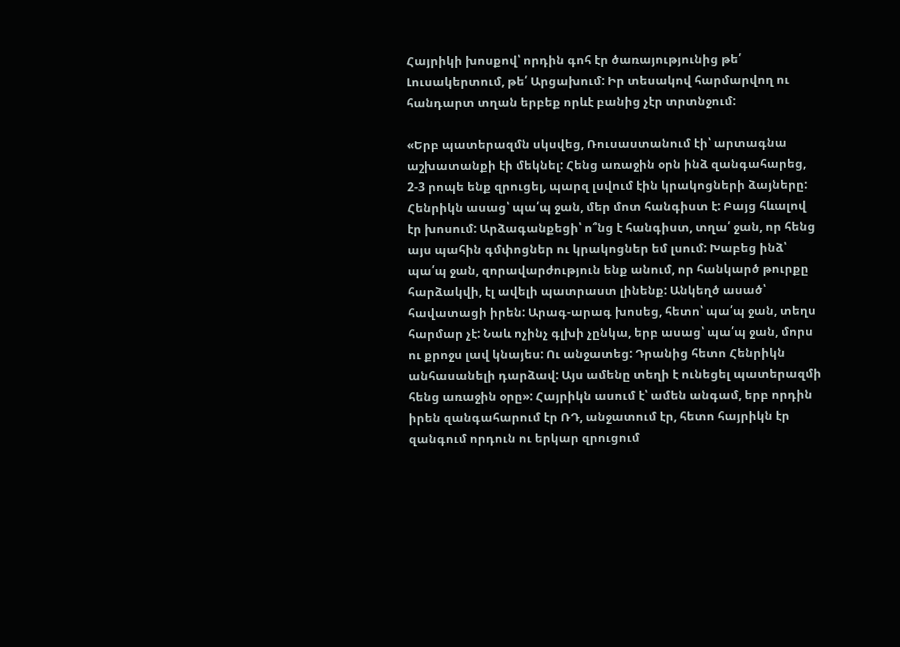Հայրիկի խոսքով՝ որդին գոհ էր ծառայությունից թե՛ Լուսակերտում, թե՛ Արցախում: Իր տեսակով հարմարվող ու հանդարտ տղան երբեք որևէ բանից չէր տրտնջում:

«Երբ պատերազմն սկսվեց, Ռուսաստանում էի՝ արտագնա աշխատանքի էի մեկնել: Հենց առաջին օրն ինձ զանգահարեց, 2-3 րոպե ենք զրուցել, պարզ լսվում էին կրակոցների ձայները: Հենրիկն ասաց՝ պա՛պ ջան, մեր մոտ հանգիստ է: Բայց հևալով էր խոսում: Արձագանքեցի՝ ո՞նց է հանգիստ, տղա՛ ջան, որ հենց այս պահին գմփոցներ ու կրակոցներ եմ լսում: Խաբեց ինձ՝ պա՛պ ջան, զորավարժություն ենք անում, որ հանկարծ թուրքը հարձակվի, էլ ավելի պատրաստ լինենք: Անկեղծ ասած՝ հավատացի իրեն: Արագ-արագ խոսեց, հետո՝ պա՛պ ջան, տեղս հարմար չէ: Նաև ոչինչ գլխի չընկա, երբ ասաց՝ պա՛պ ջան, մորս ու քրոջս լավ կնայես: Ու անջատեց: Դրանից հետո Հենրիկն անհասանելի դարձավ: Այս ամենը տեղի է ունեցել պատերազմի հենց առաջին օրը»: Հայրիկն ասում է՝ ամեն անգամ, երբ որդին իրեն զանգահարում էր ՌԴ, անջատում էր, հետո հայրիկն էր զանգում որդուն ու երկար զրուցում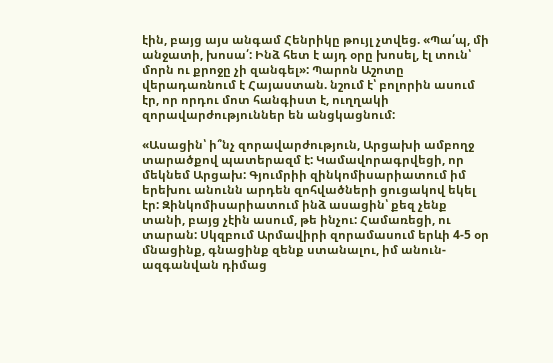էին, բայց այս անգամ Հենրիկը թույլ չտվեց. «Պա՛պ, մի անջատի, խոսա՛: Ինձ հետ է այդ օրը խոսել, էլ տուն՝ մորն ու քրոջը չի զանգել»: Պարոն Աշոտը վերադառնում է Հայաստան. նշում է՝ բոլորին ասում էր, որ որդու մոտ հանգիստ է, ուղղակի զորավարժություններ են անցկացնում:

«Ասացին՝ ի՞նչ զորավարժություն, Արցախի ամբողջ տարածքով պատերազմ է: Կամավորագրվեցի, որ մեկնեմ Արցախ: Գյումրիի զինկոմիսարիատում իմ երեխու անունն արդեն զոհվածների ցուցակով եկել էր: Զինկոմիսարիատում ինձ ասացին՝ քեզ չենք տանի, բայց չէին ասում, թե ինչու: Համառեցի, ու տարան: Սկզբում Արմավիրի զորամասում երևի 4-5 օր մնացինք, գնացինք զենք ստանալու, իմ անուն-ազգանվան դիմաց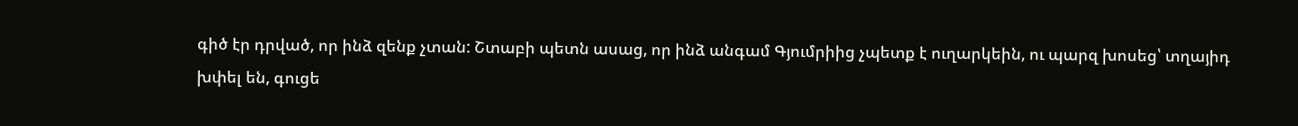գիծ էր դրված, որ ինձ զենք չտան: Շտաբի պետն ասաց, որ ինձ անգամ Գյումրիից չպետք է ուղարկեին, ու պարզ խոսեց՝ տղայիդ խփել են, գուցե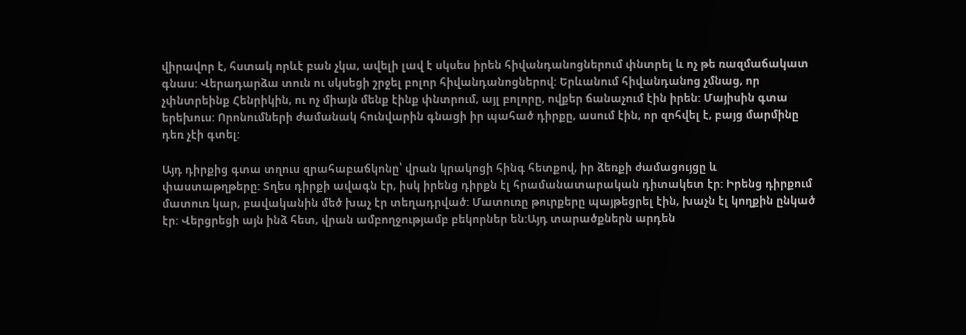վիրավոր է, հստակ որևէ բան չկա, ավելի լավ է սկսես իրեն հիվանդանոցներում փնտրել և ոչ թե ռազմաճակատ գնաս: Վերադարձա տուն ու սկսեցի շրջել բոլոր հիվանդանոցներով: Երևանում հիվանդանոց չմնաց, որ չփնտրեինք Հենրիկին, ու ոչ միայն մենք էինք փնտրում, այլ բոլորը, ովքեր ճանաչում էին իրեն: Մայիսին գտա երեխուս: Որոնումների ժամանակ հունվարին գնացի իր պահած դիրքը, ասում էին, որ զոհվել է, բայց մարմինը դեռ չէի գտել:

Այդ դիրքից գտա տղուս զրահաբաճկոնը՝ վրան կրակոցի հինգ հետքով, իր ձեռքի ժամացույցը և փաստաթղթերը: Տղես դիրքի ավագն էր, իսկ իրենց դիրքն էլ հրամանատարական դիտակետ էր: Իրենց դիրքում մատուռ կար, բավականին մեծ խաչ էր տեղադրված: Մատուռը թուրքերը պայթեցրել էին, խաչն էլ կողքին ընկած էր: Վերցրեցի այն ինձ հետ, վրան ամբողջությամբ բեկորներ են:Այդ տարածքներն արդեն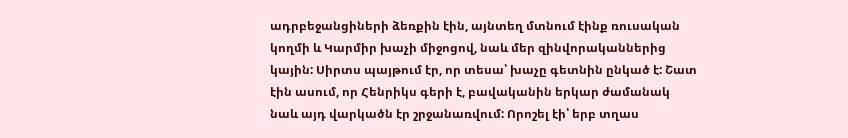ադրբեջանցիների ձեռքին էին, այնտեղ մտնում էինք ռուսական կողմի և Կարմիր խաչի միջոցով, նաև մեր զինվորականներից կային: Սիրտս պայթում էր, որ տեսա՝ խաչը գետնին ընկած է: Շատ էին ասում, որ Հենրիկս գերի է, բավականին երկար ժամանակ նաև այդ վարկածն էր շրջանառվում: Որոշել էի՝ երբ տղաս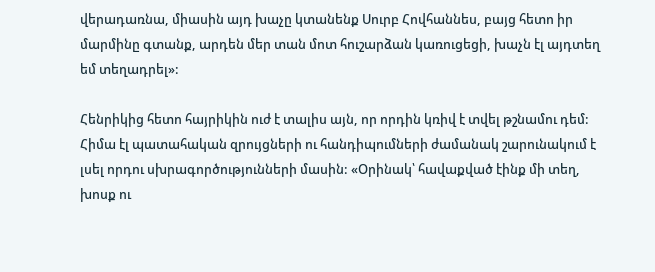վերադառնա, միասին այդ խաչը կտանենք Սուրբ Հովհաննես, բայց հետո իր մարմինը գտանք, արդեն մեր տան մոտ հուշարձան կառուցեցի, խաչն էլ այդտեղ եմ տեղադրել»:

Հենրիկից հետո հայրիկին ուժ է տալիս այն, որ որդին կռիվ է տվել թշնամու դեմ: Հիմա էլ պատահական զրույցների ու հանդիպումների ժամանակ շարունակում է լսել որդու սխրագործությունների մասին: «Օրինակ՝ հավաքված էինք մի տեղ, խոսք ու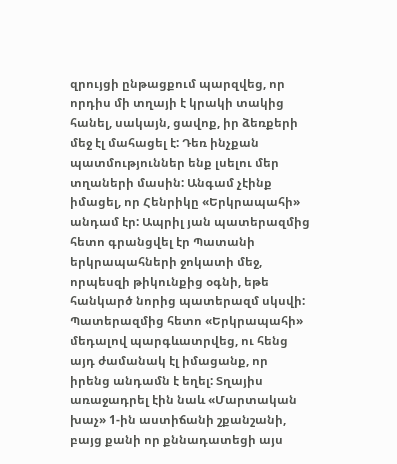զրույցի ընթացքում պարզվեց, որ որդիս մի տղայի է կրակի տակից հանել, սակայն, ցավոք, իր ձեռքերի մեջ էլ մահացել է: Դեռ ինչքան պատմություններ ենք լսելու մեր տղաների մասին: Անգամ չէինք իմացել, որ Հենրիկը «Երկրապահի» անդամ էր: Ապրիլ յան պատերազմից հետո գրանցվել էր Պատանի երկրապահների ջոկատի մեջ, որպեսզի թիկունքից օգնի, եթե հանկարծ նորից պատերազմ սկսվի: Պատերազմից հետո «Երկրապահի» մեդալով պարգևատրվեց, ու հենց այդ ժամանակ էլ իմացանք, որ իրենց անդամն է եղել: Տղայիս առաջադրել էին նաև «Մարտական խաչ» 1-ին աստիճանի շքանշանի, բայց քանի որ քննադատեցի այս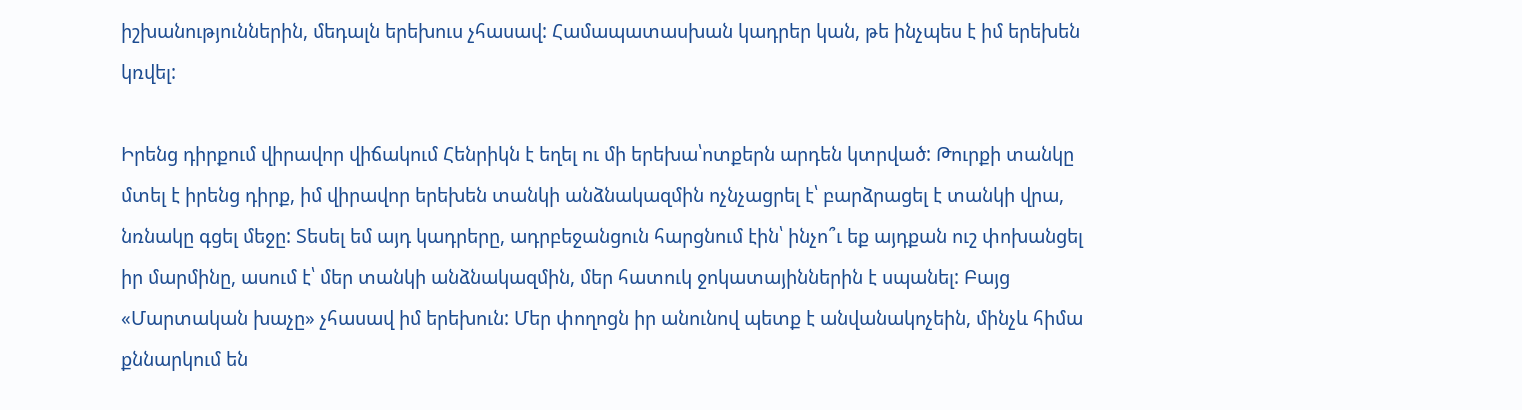իշխանություններին, մեդալն երեխուս չհասավ: Համապատասխան կադրեր կան, թե ինչպես է իմ երեխեն կռվել:

Իրենց դիրքում վիրավոր վիճակում Հենրիկն է եղել ու մի երեխա՝ոտքերն արդեն կտրված: Թուրքի տանկը մտել է իրենց դիրք, իմ վիրավոր երեխեն տանկի անձնակազմին ոչնչացրել է՝ բարձրացել է տանկի վրա, նռնակը գցել մեջը: Տեսել եմ այդ կադրերը, ադրբեջանցուն հարցնում էին՝ ինչո՞ւ եք այդքան ուշ փոխանցել իր մարմինը, ասում է՝ մեր տանկի անձնակազմին, մեր հատուկ ջոկատայիններին է սպանել: Բայց «Մարտական խաչը» չհասավ իմ երեխուն: Մեր փողոցն իր անունով պետք է անվանակոչեին, մինչև հիմա քննարկում են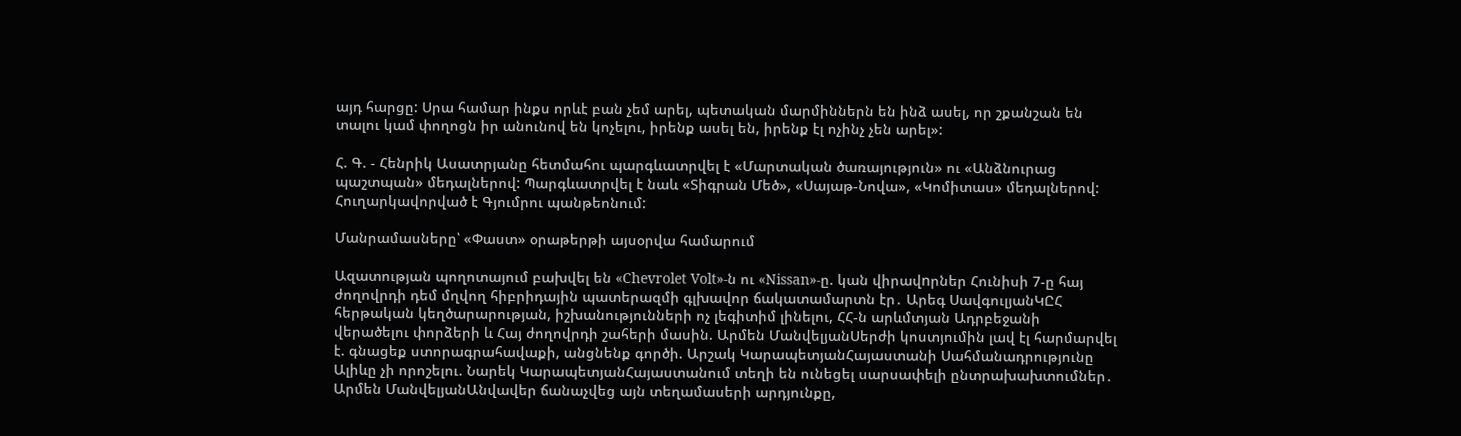այդ հարցը: Սրա համար ինքս որևէ բան չեմ արել, պետական մարմիններն են ինձ ասել, որ շքանշան են տալու կամ փողոցն իր անունով են կոչելու, իրենք ասել են, իրենք էլ ոչինչ չեն արել»:

Հ. Գ. - Հենրիկ Ասատրյանը հետմահու պարգևատրվել է «Մարտական ծառայություն» ու «Անձնուրաց պաշտպան» մեդալներով: Պարգևատրվել է նաև «Տիգրան Մեծ», «Սայաթ-Նովա», «Կոմիտաս» մեդալներով: Հուղարկավորված է Գյումրու պանթեոնում:

Մանրամասները՝ «Փաստ» օրաթերթի այսօրվա համարում

Ազատության պողոտայում բախվել են «Chevrolet Volt»-ն ու «Nissan»-ը. կան վիրավnրներ Հունիսի 7-ը հայ ժողովրդի դեմ մղվող հիբրիդային պատերազմի գլխավոր ճակատամարտն էր․ Արեգ ՍավգուլյանԿԸՀ հերթական կեղծարարության, իշխանությունների ոչ լեգիտիմ լինելու, ՀՀ-ն արևմտյան Ադրբեջանի վերածելու փորձերի և Հայ ժողովրդի շահերի մասին. Արմեն ՄանվելյանՍերժի կոստյումին լավ էլ հարմարվել է. գնացեք ստորագրահավաքի, անցնենք գործի. Արշակ ԿարապետյանՀայաստանի Սահմանադրությունը Ալիևը չի որոշելու. Նարեկ ԿարապետյանՀայաստանում տեղի են ունեցել սարսափելի ընտրախախտումներ․ Արմեն ՄանվելյանԱնվավեր ճանաչվեց այն տեղամասերի արդյունքը,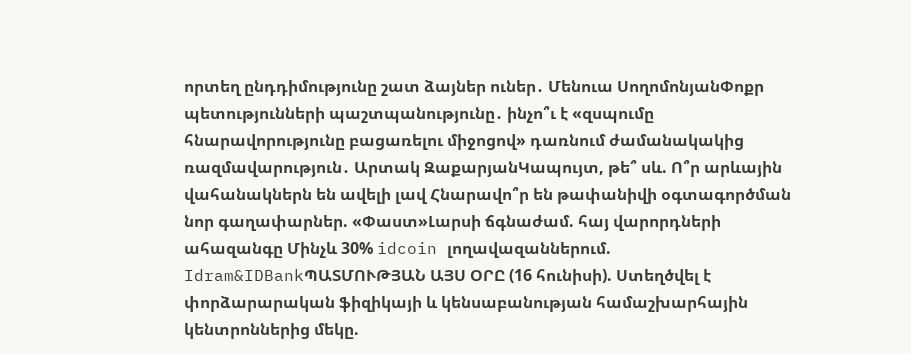որտեղ ընդդիմությունը շատ ձայներ ուներ․ Մենուա ՍողոմոնյանՓոքր պետությունների պաշտպանությունը․ ինչո՞ւ է «զսպումը հնարավորությունը բացառելու միջոցով» դառնում ժամանակակից ռազմավարություն․ Արտակ ԶաքարյանԿապույտ, թե՞ սև. Ո՞ր արևային վահանակներն են ավելի լավ Հնարավո՞ր են թափանիվի օգտագործման նոր գաղափարներ. «Փաստ»Լարսի ճգնաժամ. հայ վարորդների ահազանգը Մինչև 30% idcoin լողավազաններում. Idram&IDBankՊԱՏՄՈՒԹՅԱՆ ԱՅՍ ՕՐԸ (16 հունիսի). Ստեղծվել է փորձարարական ֆիզիկայի և կենսաբանության համաշխարհային կենտրոններից մեկը.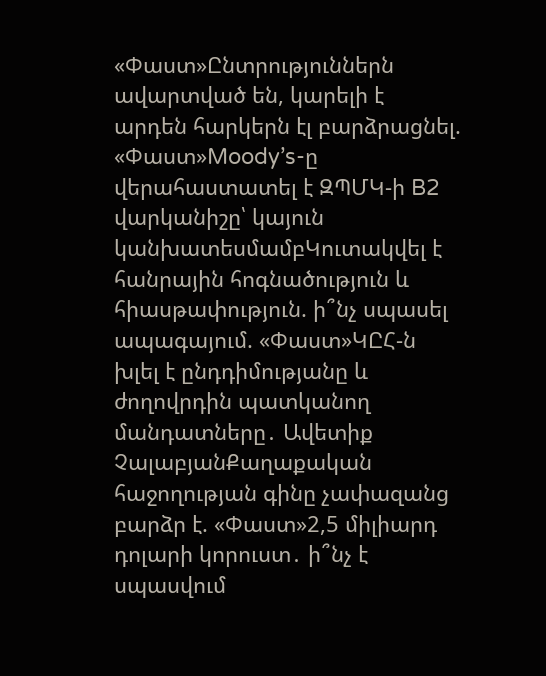«Փաստ»Ընտրություններն ավարտված են, կարելի է արդեն հարկերն էլ բարձրացնել. «Փաստ»Moody’s-ը վերահաստատել է ԶՊՄԿ-ի B2 վարկանիշը՝ կայուն կանխատեսմամբԿուտակվել է հանրային հոգնածություն և հիասթափություն. ի՞նչ սպասել ապագայում. «Փաստ»ԿԸՀ-ն խլել է ընդդիմությանը և ժողովրդին պատկանող մանդատները․ Ավետիք ՉալաբյանՔաղաքական հաջողության գինը չափազանց բարձր է. «Փաստ»2,5 միլիարդ դոլարի կորուստ․ ի՞նչ է սպասվում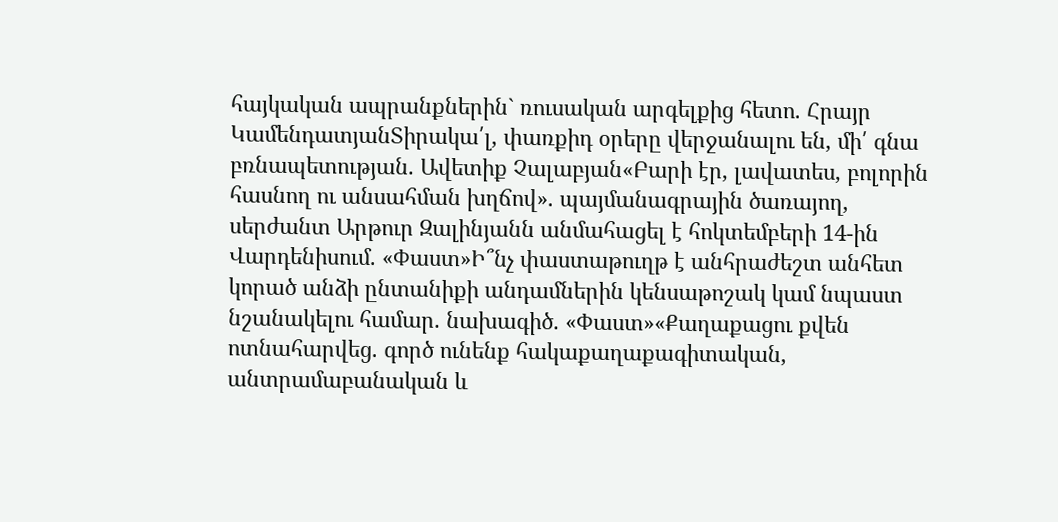հայկական ապրանքներին` ռուսական արգելքից հետո. Հրայր ԿամենդատյանՏիրակա՛լ, փառքիդ օրերը վերջանալու են, մի՛ գնա բռնապետության. Ավետիք Չալաբյան«Բարի էր, լավատես, բոլորին հասնող ու անսահման խղճով». պայմանագրային ծառայող, սերժանտ Արթուր Զալինյանն անմահացել է հոկտեմբերի 14-ին Վարդենիսում. «Փաստ»Ի՞նչ փաստաթուղթ է անհրաժեշտ անհետ կորած անձի ընտանիքի անդամներին կենսաթոշակ կամ նպաստ նշանակելու համար. նախագիծ. «Փաստ»«Քաղաքացու քվեն ոտնահարվեց. գործ ունենք հակաքաղաքագիտական, անտրամաբանական և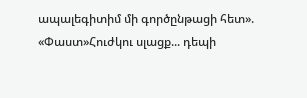ապալեգիտիմ մի գործընթացի հետ». «Փաստ»Հուժկու սլացք... դեպի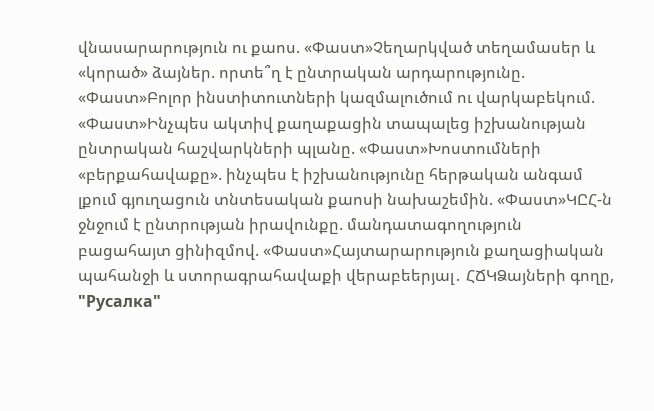վնասարարություն ու քաոս. «Փաստ»Չեղարկված տեղամասեր և «կորած» ձայներ. որտե՞ղ է ընտրական արդարությունը. «Փաստ»Բոլոր ինստիտուտների կազմալուծում ու վարկաբեկում. «Փաստ»Ինչպես ակտիվ քաղաքացին տապալեց իշխանության ընտրական հաշվարկների պլանը. «Փաստ»Խոստումների «բերքահավաքը». ինչպես է իշխանությունը հերթական անգամ լքում գյուղացուն տնտեսական քաոսի նախաշեմին. «Փաստ»ԿԸՀ-ն ջնջում է ընտրության իրավունքը. մանդատագողություն բացահայտ ցինիզմով. «Փաստ»Հայտարարություն քաղացիական պահանջի և ստորագրահավաքի վերաբեերյալ․ ՀՃԿՁայների գողը, "Русалка"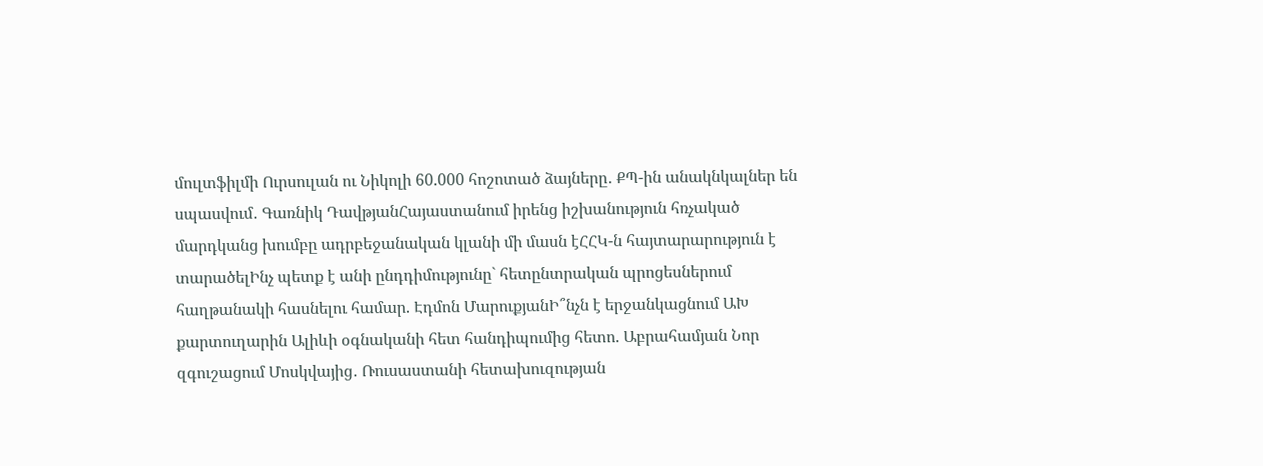մուլտֆիլմի Ուրսուլան ու Նիկոլի 60.000 հոշոտած ձայները․ ՔՊ-ին անակնկալներ են սպասվում․ Գառնիկ ԴավթյանՀայաստանում իրենց իշխանություն հռչակած մարդկանց խումբը ադրբեջանական կլանի մի մասն էՀՀԿ-ն հայտարարություն է տարածելԻնչ պետք է անի ընդդիմությունը` հետընտրական պրոցեսներում հաղթանակի հասնելու համար. Էդմոն ՄարուքյանԻ՞նչն է երջանկացնում ԱԽ քարտուղարին Ալիևի օգնականի հետ հանդիպումից հետո. Աբրահամյան Նոր զգուշացում Մոսկվայից․ Ռուսաստանի հետախուզության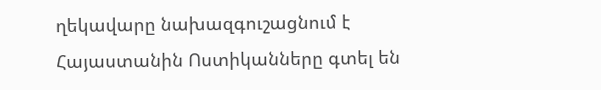ղեկավարը նախազգուշացնում է Հայաստանին Ոստիկանները գտել են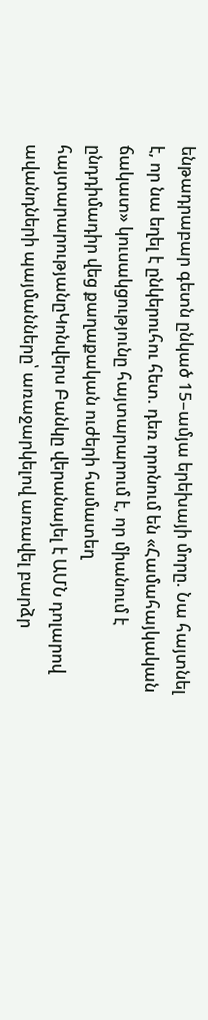ենթադրաբար գետն ընկած 15–ամյա երեխայի մորը. Նա հայտնել է, որ նա եղել է ընկերուհու հետ. դեռ որոնում են «Համահայկական ճակատ» կուսակցությունը հայտարարում է, որ միանում է ընդդիմադիր վեց քաղաքական ուժերի համատեղ հայտարարությանըԿոնվերս Բանկը վերանայել է ԱՄՆ դոլարով ավանդների պայմանները՝ առաջարկելով առավել բարձր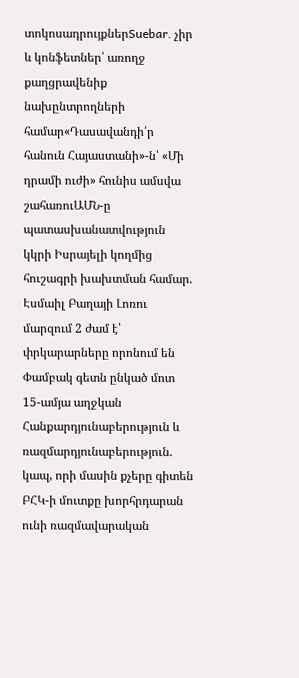տոկոսադրույքներSuebar. չիր և կոնֆետներ՝ առողջ քաղցրավենիք նախընտրողների համար«Դասավանդի՛ր հանուն Հայաստանի»-ն՝ «Մի դրամի ուժի» հունիս ամսվա շահառուԱՄՆ-ը պատասխանատվություն կկրի Իսրայելի կողմից հուշագրի խախտման համար. Էսմաիլ Բաղայի Լոռու մարզում 2 ժամ է՝ փրկարարները որոնում են Փամբակ գետն ընկած մոտ 15-ամյա աղջկան Հանքարդյունաբերություն և ռազմարդյունաբերություն. կապ, որի մասին քչերը գիտեն ԲՀԿ-ի մուտքը խորհրդարան ունի ռազմավարական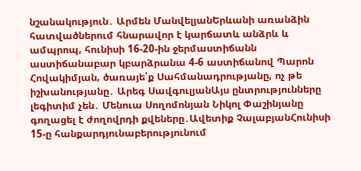նշանակություն․ Արմեն ՄանվելյանԵրևանի առանձին հատվածներում հնարավոր է կարճատև անձրև և ամպրոպ, հունիսի 16-20-ին ջերմաստիճանն աստիճանաբար կբարձրանա 4-6 աստիճանով Պարոն Հովակիմյան, ծառայե՛ք Սահմանադրությանը, ոչ թե իշխանությանը․ Արեգ ՍավգուլյանԱյս ընտրությունները լեգիտիմ չեն․ Մենուա Սողոմոնյան Նիկոլ Փաշինյանը գողացել է ժողովրդի քվեները․Ավետիք ՉալաբյանՀունիսի 15-ը հանքարդյունաբերությունում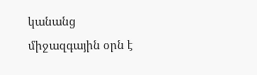կանանց միջազգային օրն է